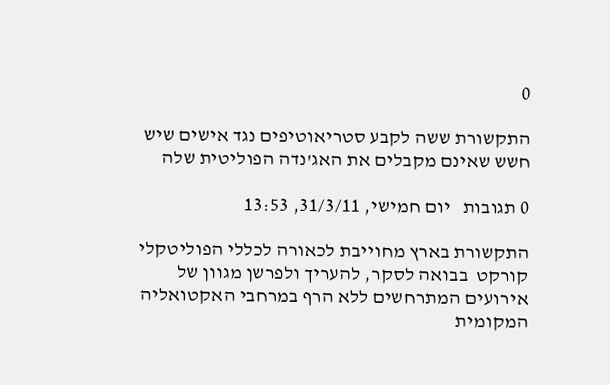0

התקשורת ששה לקבע סטריאוטיפים נגד אישים שיש חשש שאינם מקבלים את האג'נדה הפוליטית שלה

0 תגובות   יום חמישי, 31/3/11, 13:53

התקשורת בארץ מחוייבת לכאורה לכללי הפוליטקלי קורקט  בבואה לסקר, להעריך ולפרשן מגוון של אירועים המתרחשים ללא הרף במרחבי האקטואליה המקומית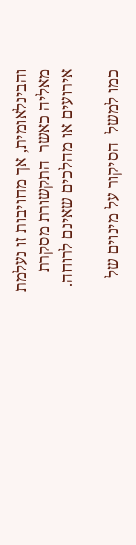והבינלאומית, אך מחויבות זו נעלמת מאליה כאשר  התקשורת מסקרת אירועים או מהלכים שאינם לרוחה.

כמו למשל  הסיקור על מינוים של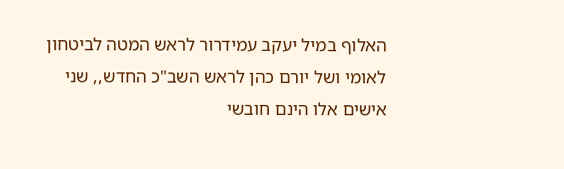האלוף במיל יעקב עמידרור לראש המטה לביטחון לאומי ושל יורם כהן לראש השב"כ החדש,, שני אישים אלו הינם חובשי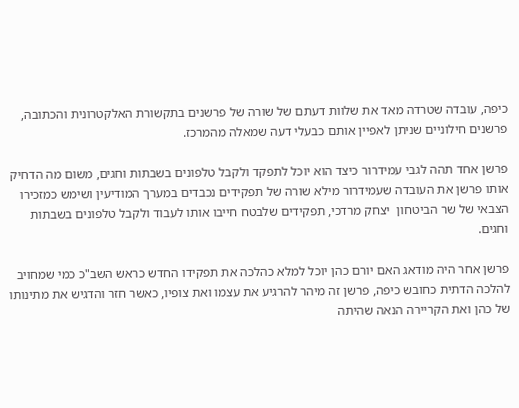כיפה, עובדה שטרדה מאד את שלוות דעתם של שורה של פרשנים בתקשורת האלקטרונית והכתובה, פרשנים חילוניים שניתן לאפיין אותם כבעלי דעה שמאלה מהמרכז.

פרשן אחד תהה לגבי עמידרור כיצד הוא יוכל לתפקד ולקבל טלפונים בשבתות וחגים, משום מה הדחיק אותו פרשן את העובדה שעמידרור מילא שורה של תפקידים נכבדים במערך המודיעין ושימש כמזכירו הצבאי של שר הביטחון  יצחק מרדכי, תפקידים שלבטח חייבו אותו לעבוד ולקבל טלפונים בשבתות וחגים.

פרשן אחר היה מודאג האם יורם כהן יוכל למלא כהלכה את תפקידו החדש כראש השב"כ כמי שמחויב להלכה הדתית כחובש כיפה, פרשן זה מיהר להרגיע את עצמו ואת צופיו, כאשר חזר והדגיש את מתינותו של כהן ואת הקריירה הנאה שהיתה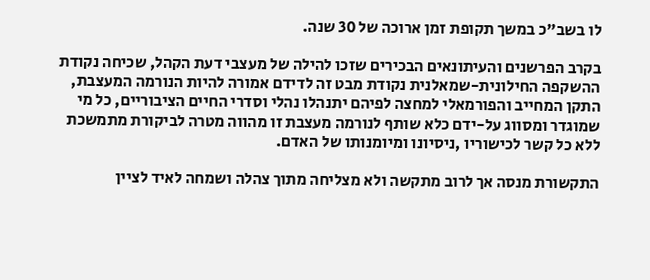לו בשב"כ במשך תקופת זמן ארוכה של 30 שנה.

בקרב הפרשנים והעיתונאים הבכירים שזכו להילה של מעצבי דעת הקהל, שכיחה נקודת ההשקפה החילונית-שמאלנית נקודת מבט זה לדידם אמורה להיות הנורמה המעצבת, התקן המחייב והפורמאלי למחצה לפיהם יתנהלו נהלי וסדרי החיים הציבוריים, כל מי שמוגדר ומסווג על-ידם כלא שותף לנורמה מעצבת זו מהווה מטרה לביקורת מתמשכת ללא כל קשר לכישוריו ,ניסיונו ומיומנותו של האדם.

התקשורת מנסה אך לרוב מתקשה ולא מצליחה מתוך צהלה ושמחה לאיד לציין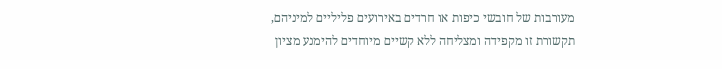מעורבות של חובשי כיפות או חרדים באירועים פליליים למיניהם, תקשורת זו מקפידה ומצליחה ללא קשיים מיוחדים להימנע מציון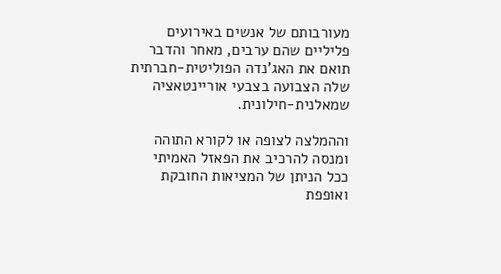מעורבותם של אנשים באירועים פליליים שהם ערבים, מאחר והדבר תואם את האג'נדה הפוליטית-חברתית שלה הצבועה בצבעי אוריינטאציה שמאלנית-חילונית.

וההמלצה לצופה או לקורא התוהה ומנסה להרכיב את הפאזל האמיתי ככל הניתן של המציאות החובקת ואופפת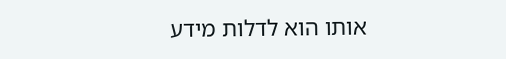אותו הוא לדלות מידע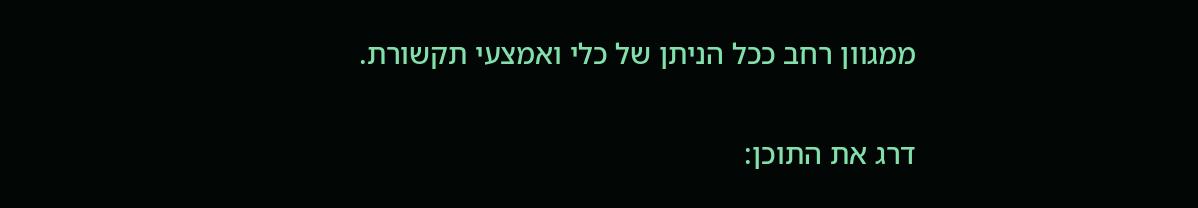ממגוון רחב ככל הניתן של כלי ואמצעי תקשורת.

דרג את התוכן: